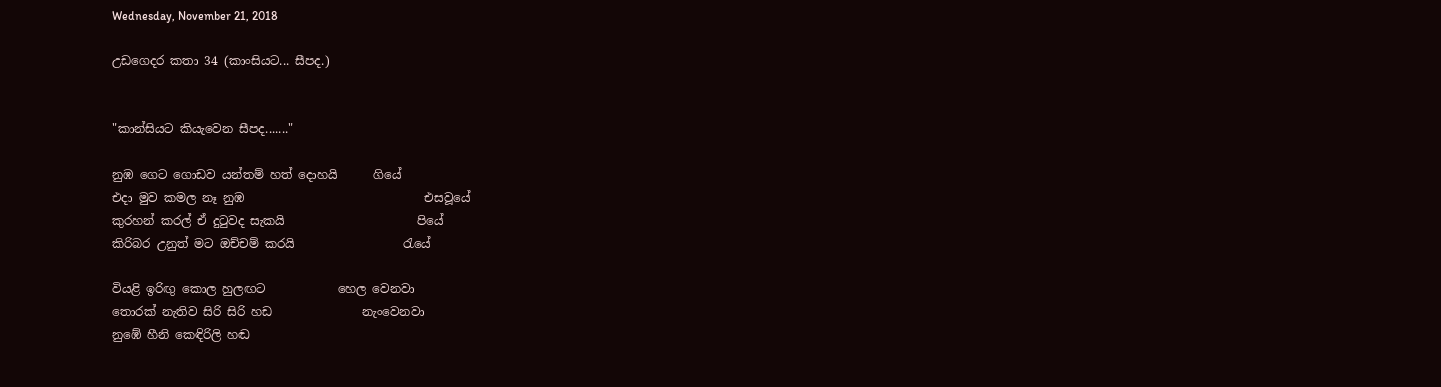Wednesday, November 21, 2018

උඩගෙදර කතා 34 (කාංසියට... සීපද.)


"කාන්සියට කියැවෙන සීපද......."

නුඹ ගෙට ගොඩව යන්තම් හත් දොහයි      ගියේ
එදා මුව කමල නෑ නුඹ                              එසවූයේ
කුරහන් කරල් ඒ දුටුවද සැකයි                      පියේ
කිරිබර උනුත් මට ඔච්චම් කරයි                  රැයේ

වියළි ඉරිඟු කොල හුලඟට            හෙල වෙනවා
තොරක් නැතිව සිරි සිරි හඩ               නැංවෙනවා
නුඹේ හීනි කෙඳිරිලි හඬ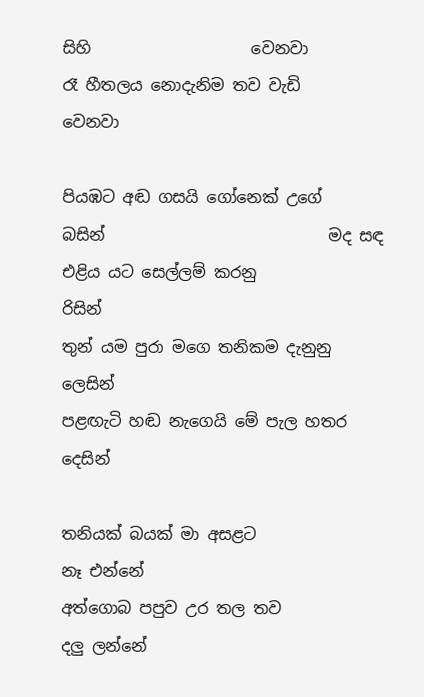සිහි                    වෙනවා
රෑ හීතලය නොදැනිම තව වැඩි                වෙනවා

පියඹට අඬ ගසයි ගෝනෙක් උගේ          බසින්                            මද සඳ එළිය යට සෙල්ලම් කරනු                රිසින්
තුන්‍ යම පුරා මගෙ තනිකම දැනුනු           ලෙසින්
පළඟැටි හඬ නැගෙයි මේ පැල හතර        දෙසින්

තනියක් බයක් මා අසළට                     නෑ එන්නේ
අත්ගොබ පපුව උර තල තව               දලු ලන්නේ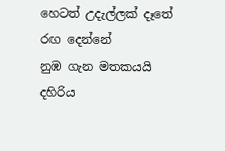හෙටත් උදැල්ලක් දෑතේ                     රඟ දෙන්නේ
නුඹ ගැන මතකයයි දහිරිය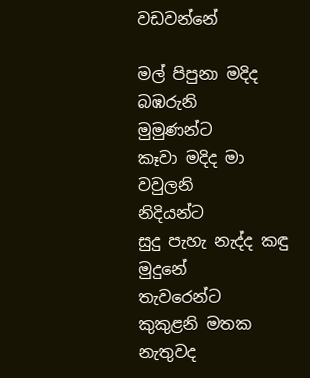වඩවන්නේ

මල් පිපුනා මදිද බඹරුනි                        මුමුණන්ට
කෑවා මදිද මා වවුලනි                              නිදියන්ට
සුදු පැහැ නැද්ද කඳු මුදුනේ                  තැවරෙන්ට
කුකුළනි මතක නැතුවද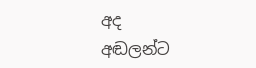අද                    අඬලන්ට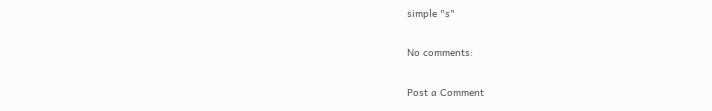simple "s"

No comments:

Post a Comment